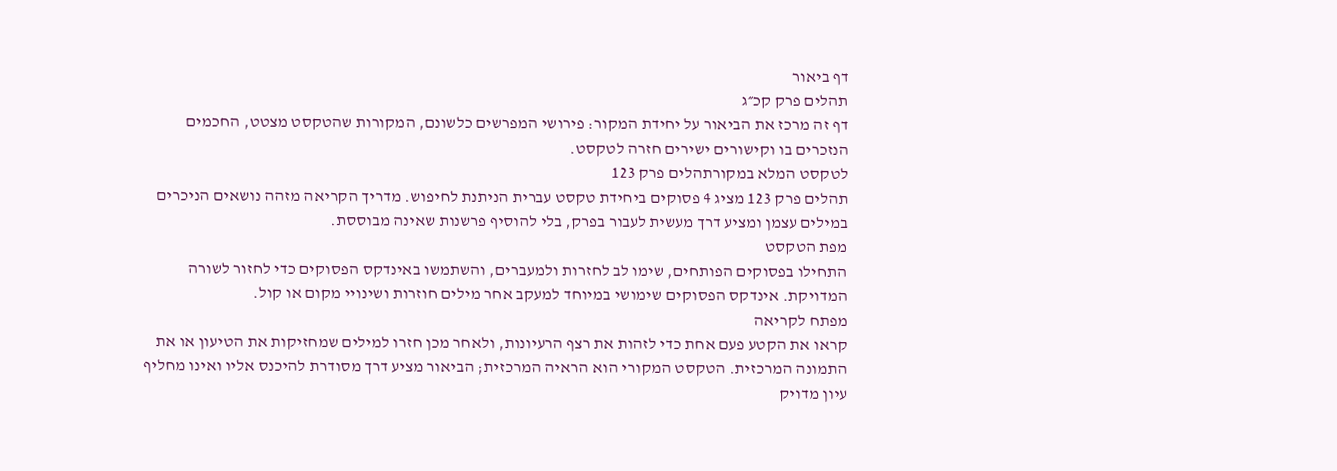דף ביאור
תהלים פרק קכ״ג
דף זה מרכז את הביאור על יחידת המקור: פירושי המפרשים כלשונם, המקורות שהטקסט מצטט, החכמים הנזכרים בו וקישורים ישירים חזרה לטקסט.
לטקסט המלא במקורתהלים פרק 123
תהלים פרק 123 מציג 4 פסוקים ביחידת טקסט עברית הניתנת לחיפוש. מדריך הקריאה מזהה נושאים הניכרים במילים עצמן ומציע דרך מעשית לעבור בפרק, בלי להוסיף פרשנות שאינה מבוססת.
מפת הטקסט
התחילו בפסוקים הפותחים, שימו לב לחזרות ולמעברים, והשתמשו באינדקס הפסוקים כדי לחזור לשורה המדויקת. אינדקס הפסוקים שימושי במיוחד למעקב אחר מילים חוזרות ושינויי מקום או קול.
מפתח לקריאה
קראו את הקטע פעם אחת כדי לזהות את רצף הרעיונות, ולאחר מכן חזרו למילים שמחזיקות את הטיעון או את התמונה המרכזית. הטקסט המקורי הוא הראיה המרכזית; הביאור מציע דרך מסודרת להיכנס אליו ואינו מחליף עיון מדויק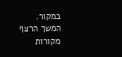במקור.
המשך הרצף
מקורות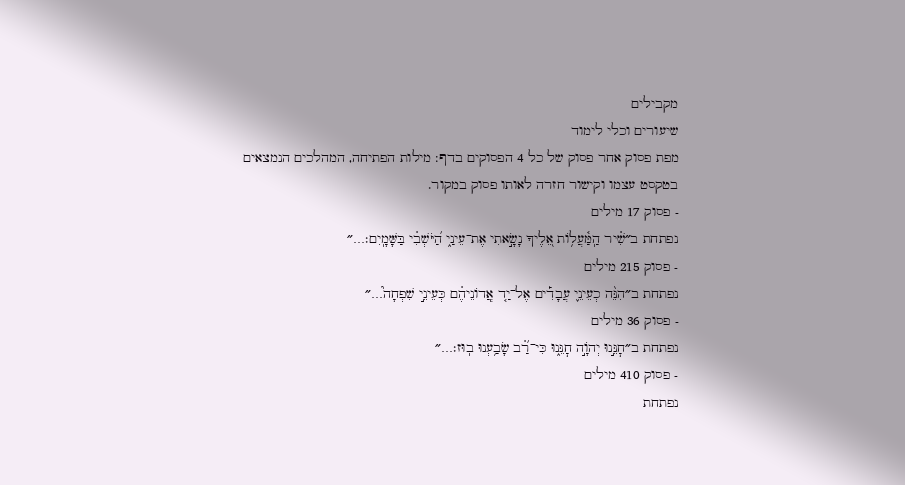מקבילים
שיעורים וכלי לימוד
מפת פסוק אחר פסוק של כל 4 הפסוקים בדף: מילות הפתיחה, המהלכים הנמצאים בטקסט עצמו וקישור חזרה לאותו פסוק במקור.
- פסוק 17 מילים
נפתחת ב״שִׁ֗יר הַֽמַּ֫עֲל֥וֹת אֵ֭לֶיךָ נָשָׂ֣אתִי אֶת־עֵינַ֑י הַ֝יֹּשְׁבִ֗י בַּשָּׁמָֽיִם׃…״
- פסוק 215 מילים
נפתחת ב״הִנֵּ֨ה כְעֵינֵ֪י עֲבָדִ֡ים אֶל־יַ֤ד אֲֽדוֹנֵיהֶ֗ם כְּעֵינֵ֣י שִׁפְחָה֮…״
- פסוק 36 מילים
נפתחת ב״חׇנֵּ֣נוּ יְהֹוָ֣ה חׇנֵּ֑נוּ כִּי־רַ֝֗ב שָׂבַ֥עְנוּ בֽוּז׃…״
- פסוק 410 מילים
נפתחת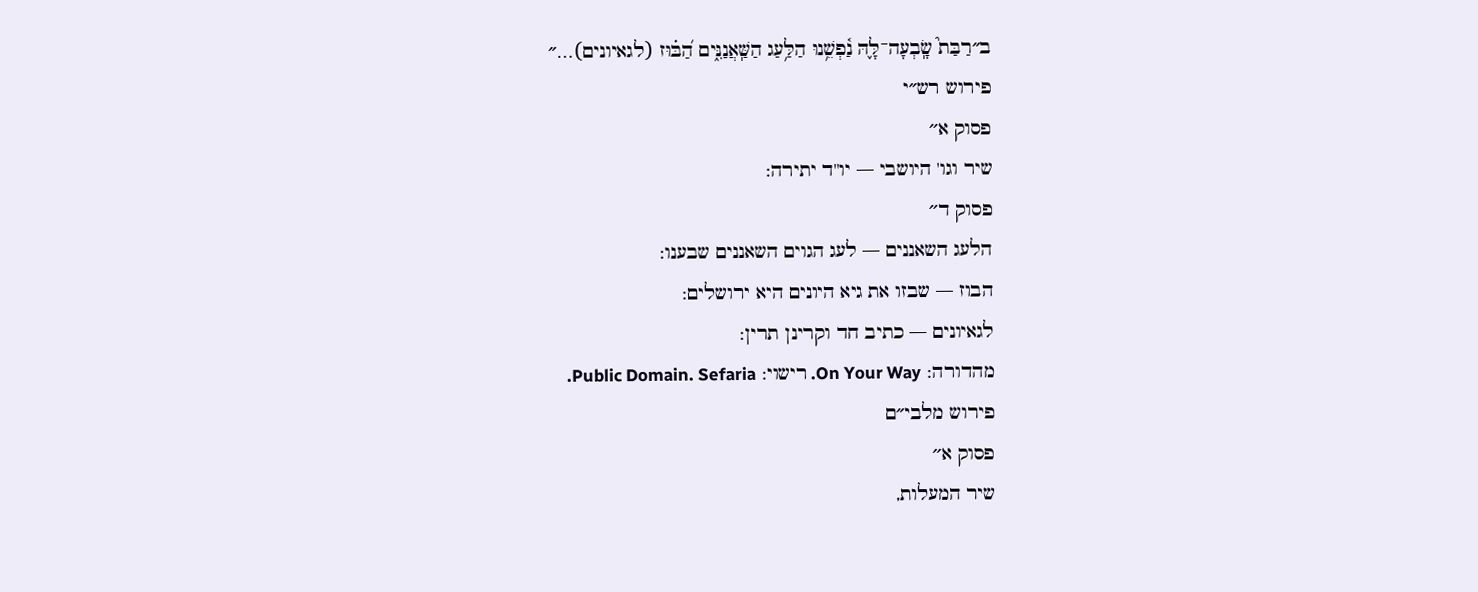ב״רַבַּת֮ שָֽׂבְעָה־לָּ֢הּ נַ֫פְשֵׁ֥נוּ הַלַּ֥עַג הַשַּֽׁאֲנַנִּ֑ים הַ֝בּ֗וּז (לגאיונים)…״
פירוש רש״י
פסוק א׳׳
שיר וגו' היושבי — יו"ד יתירה:
פסוק ד׳׳
הלעג השאננים — לעג הגוים השאננים שבענו:
הבוז — שבזו את גיא היונים היא ירושלים:
לגאיונים — כתיב חד וקרינן תרין:
מהדורה: On Your Way. רישוי: Public Domain. Sefaria.
פירוש מלבי״ם
פסוק א׳׳
שיר המעלות,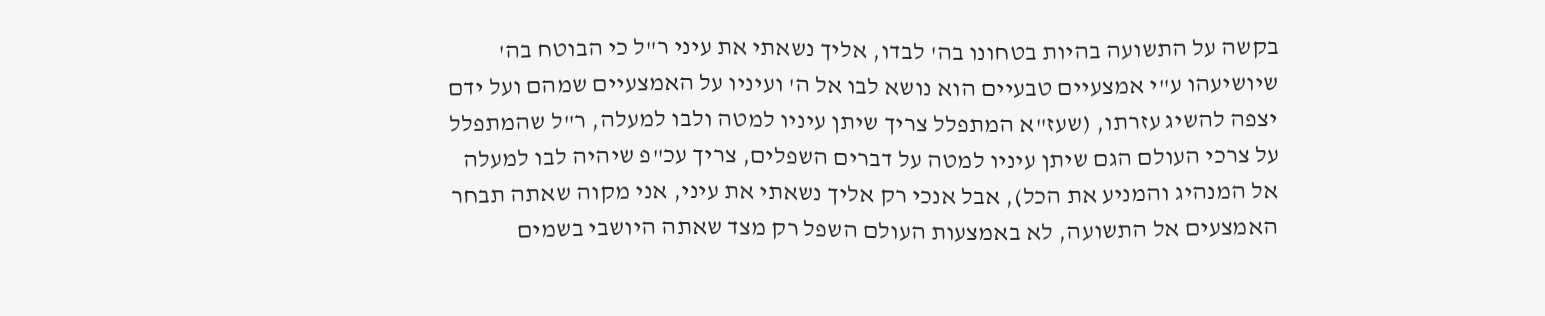בקשה על התשועה בהיות בטחונו בה' לבדו, אליך נשאתי את עיני ר"ל כי הבוטח בה' שיושיעהו ע"י אמצעיים טבעיים הוא נושא לבו אל ה' ועיניו על האמצעיים שמהם ועל ידם יצפה להשיג עזרתו, (שעז"א המתפלל צריך שיתן עיניו למטה ולבו למעלה, ר"ל שהמתפלל על צרכי העולם הגם שיתן עיניו למטה על דברים השפלים, צריך עכ"פ שיהיה לבו למעלה אל המנהיג והמניע את הכל), אבל אנכי רק אליך נשאתי את עיני, אני מקוה שאתה תבחר האמצעים אל התשועה, לא באמצעות העולם השפל רק מצד שאתה היושבי בשמים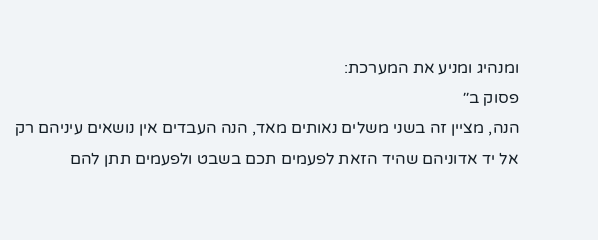ומנהיג ומניע את המערכת:
פסוק ב׳׳
הנה, מציין זה בשני משלים נאותים מאד, הנה העבדים אין נושאים עיניהם רק אל יד אדוניהם שהיד הזאת לפעמים תכם בשבט ולפעמים תתן להם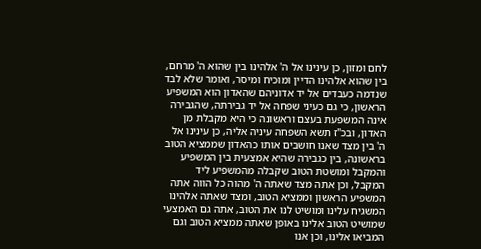לחם ומזון, כן עינינו אל ה' אלהינו בין שהוא ה' מרחם, בין שהוא אלהינו הדיין ומוכיח ומיסר, ואומר שלא לבד שנדמה כעבדים אל יד אדוניהם שהאדון הוא המשפיע הראשון, כי גם כעיני שפחה אל יד גבירתה, שהגבירה אינה המשפעת בעצם וראשונה כי היא מקבלת מן האדון, ובכ"ז תשא השפחה עיניה אליה, כן עינינו אל ה' בין מצד שאנו חושבים אותו כהאדון שממציא הטוב בראשונה, בין כגבירה שהיא אמצעית בין המשפיע והמקבל ומושטת הטוב שקבלה מהמשפיע ליד המקבל, וכן אתה מצד שאתה ה' מהוה כל הווה אתה המשפיע הראשון וממציא הטוב, ומצד שאתה אלהינו המשגיח עלינו ומושיט לנו את הטוב, אתה גם האמצעי שמושיט הטוב אלינו באופן שאתה ממציא הטוב וגם המביאו אלינו, וכן אנו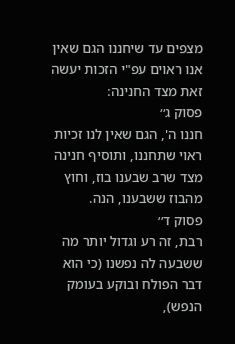מצפים עד שיחננו הגם שאין אנו ראוים עפ"י הזכות יעשה זאת מצד החנינה:
פסוק ג׳׳
חננו ה', הגם שאין לנו זכיות ראוי שתחננו, ותוסיף חנינה מצד שרב שבענו בוז, וחוץ מהבוז ששבענו, הנה.
פסוק ד׳׳
רבת, זה רע וגדול יותר מה ששבעה לה נפשנו (כי הוא דבר הפולח ובוקע בעומק הנפש),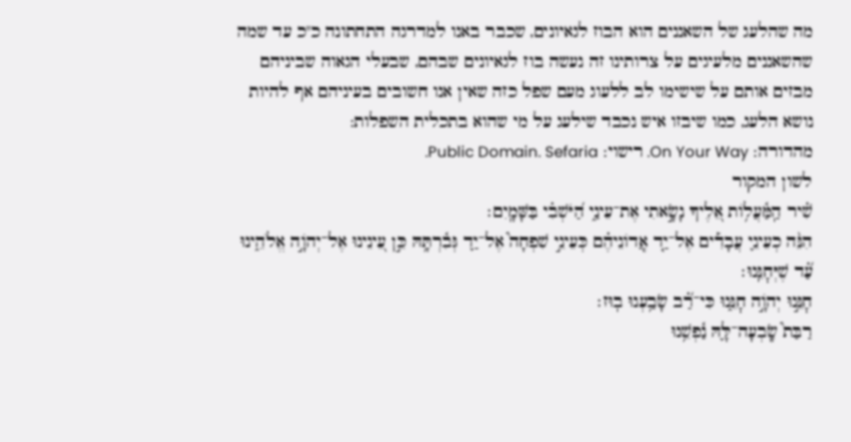מה שהלעג של השאננים הוא הבוז לגאיונים, שכבר באנו למדרגה התחתונה כ"כ עד שמה שהשאננים מלעיגים על צרותינו זה נעשה בוז לגאיונים שבהם, שבעלי הגאוה שביניהם מבזים אותם על שישימו לב ללעוג מעם שפל כזה שאין אנו חשובים בעיניהם אף להיות נושא הלעג, כמו שיבזו איש נכבד שילעג על מי שהוא בתכלית השפלות:
מהדורה: On Your Way. רישוי: Public Domain. Sefaria.
לשון המקור
שִׁ֗יר הַֽמַּ֫עֲל֥וֹת אֵ֭לֶיךָ נָשָׂ֣אתִי אֶת־עֵינַ֑י הַ֝יֹּשְׁבִ֗י בַּשָּׁמָֽיִם׃
הִנֵּ֨ה כְעֵינֵ֪י עֲבָדִ֡ים אֶל־יַ֤ד אֲֽדוֹנֵיהֶ֗ם כְּעֵינֵ֣י שִׁפְחָה֮ אֶל־יַ֢ד גְּבִ֫רְתָּ֥הּ כֵּ֣ן עֵ֭ינֵינוּ אֶל־יְהֹוָ֣ה אֱלֹהֵ֑ינוּ עַ֝֗ד שֶׁיְּחׇנֵּֽנוּ׃
חׇנֵּ֣נוּ יְהֹוָ֣ה חׇנֵּ֑נוּ כִּי־רַ֝֗ב שָׂבַ֥עְנוּ בֽוּז׃
רַבַּת֮ שָֽׂבְעָה־לָּ֢הּ נַ֫פְשֵׁ֥נוּ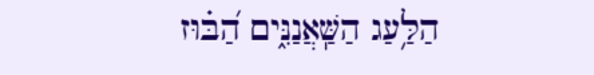הַלַּ֥עַג הַשַּֽׁאֲנַנִּ֑ים הַ֝בּ֗וּז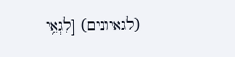(לגאיונים) [לִגְאֵ֥י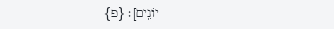יוֹנִֽים]׃ {פ}